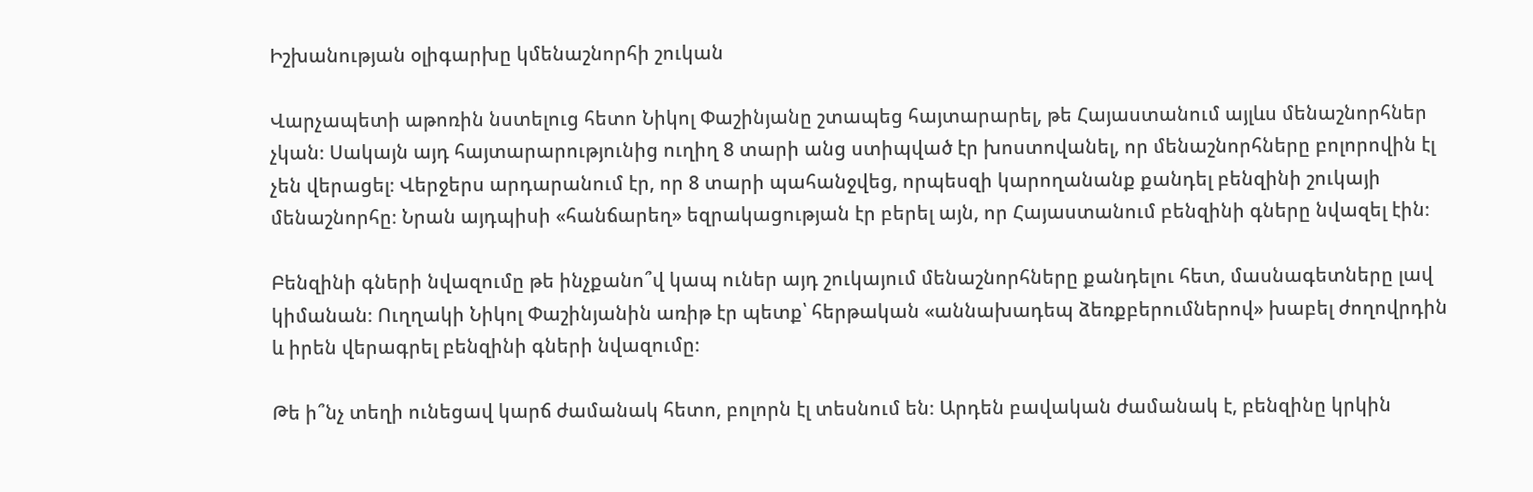Իշխանության օլիգարխը կմենաշնորհի շուկան

Վարչապետի աթոռին նստելուց հետո Նիկոլ Փաշինյանը շտապեց հայտարարել, թե Հայաստանում այլևս մենաշնորհներ չկան։ Սակայն այդ հայտարարությունից ուղիղ 8 տարի անց ստիպված էր խոստովանել, որ մենաշնորհները բոլորովին էլ չեն վերացել։ Վերջերս արդարանում էր, որ 8 տարի պահանջվեց, որպեսզի կարողանանք քանդել բենզինի շուկայի մենաշնորհը։ Նրան այդպիսի «հանճարեղ» եզրակացության էր բերել այն, որ Հայաստանում բենզինի գները նվազել էին։

Բենզինի գների նվազումը թե ինչքանո՞վ կապ ուներ այդ շուկայում մենաշնորհները քանդելու հետ, մասնագետները լավ կիմանան։ Ուղղակի Նիկոլ Փաշինյանին առիթ էր պետք՝ հերթական «աննախադեպ ձեռքբերումներով» խաբել ժողովրդին և իրեն վերագրել բենզինի գների նվազումը։

Թե ի՞նչ տեղի ունեցավ կարճ ժամանակ հետո, բոլորն էլ տեսնում են։ Արդեն բավական ժամանակ է, բենզինը կրկին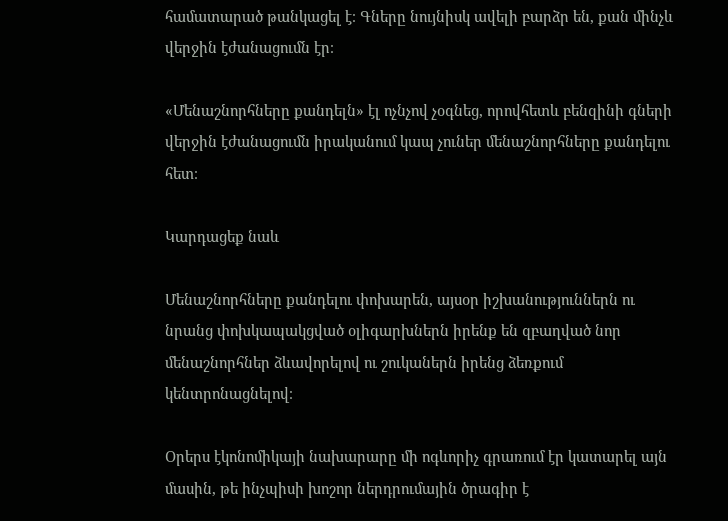համատարած թանկացել է։ Գները նույնիսկ ավելի բարձր են, քան մինչև վերջին էժանացումն էր։

«Մենաշնորհները քանդելն» էլ ոչնչով չօգնեց, որովհետև բենզինի գների վերջին էժանացումն իրականում կապ չուներ մենաշնորհները քանդելու հետ։

Կարդացեք նաև

Մենաշնորհները քանդելու փոխարեն, այսօր իշխանություններն ու նրանց փոխկապակցված օլիգարխներն իրենք են զբաղված նոր մենաշնորհներ ձևավորելով ու շուկաներն իրենց ձեռքում կենտրոնացնելով։

Օրերս էկոնոմիկայի նախարարը մի ոգևորիչ գրառում էր կատարել այն մասին, թե ինչպիսի խոշոր ներդրումային ծրագիր է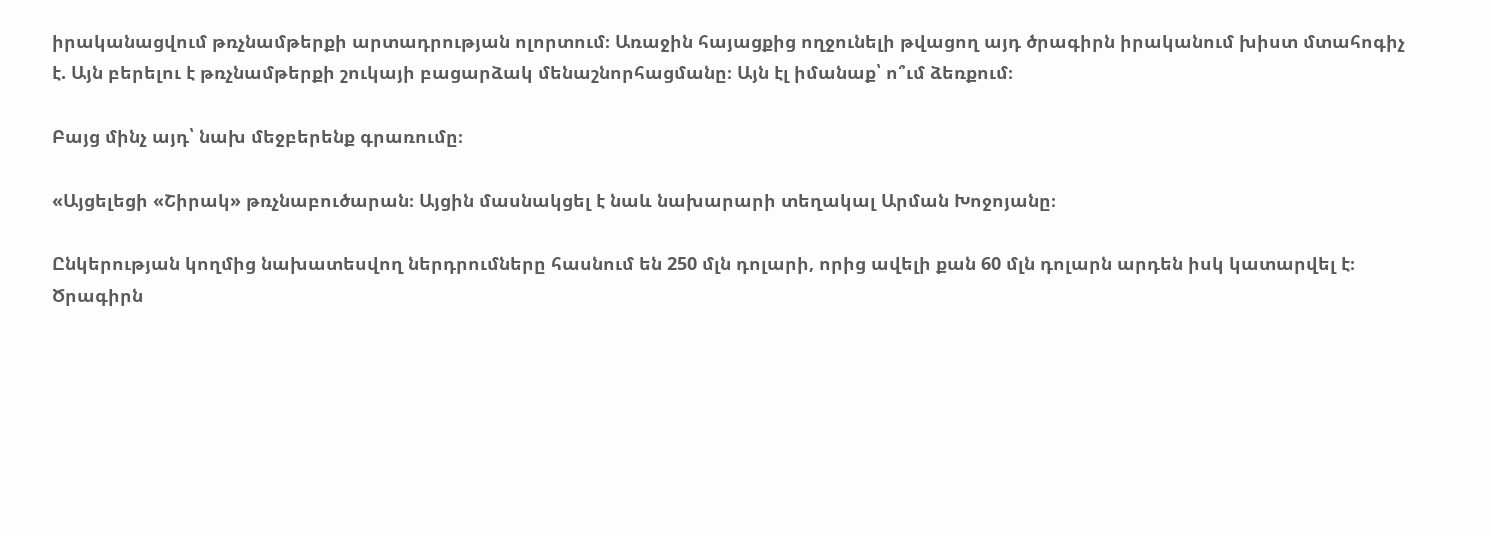իրականացվում թռչնամթերքի արտադրության ոլորտում։ Առաջին հայացքից ողջունելի թվացող այդ ծրագիրն իրականում խիստ մտահոգիչ է. Այն բերելու է թռչնամթերքի շուկայի բացարձակ մենաշնորհացմանը։ Այն էլ իմանաք՝ ո՞ւմ ձեռքում։

Բայց մինչ այդ՝ նախ մեջբերենք գրառումը։

«Այցելեցի «Շիրակ» թռչնաբուծարան։ Այցին մասնակցել է նաև նախարարի տեղակալ Արման Խոջոյանը։

Ընկերության կողմից նախատեսվող ներդրումները հասնում են 250 մլն դոլարի, որից ավելի քան 60 մլն դոլարն արդեն իսկ կատարվել է։ Ծրագիրն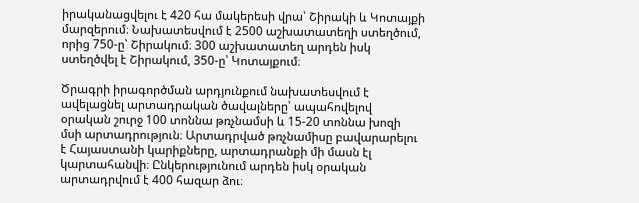իրականացվելու է 420 հա մակերեսի վրա՝ Շիրակի և Կոտայքի մարզերում։ Նախատեսվում է 2500 աշխատատեղի ստեղծում, որից 750-ը՝ Շիրակում։ 300 աշխատատեղ արդեն իսկ ստեղծվել է Շիրակում, 350-ը՝ Կոտայքում։

Ծրագրի իրագործման արդյունքում նախատեսվում է ավելացնել արտադրական ծավալները՝ ապահովելով օրական շուրջ 100 տոննա թռչնամսի և 15-20 տոննա խոզի մսի արտադրություն։ Արտադրված թռչնամիսը բավարարելու է Հայաստանի կարիքները, արտադրանքի մի մասն էլ կարտահանվի։ Ընկերությունում արդեն իսկ օրական արտադրվում է 400 հազար ձու։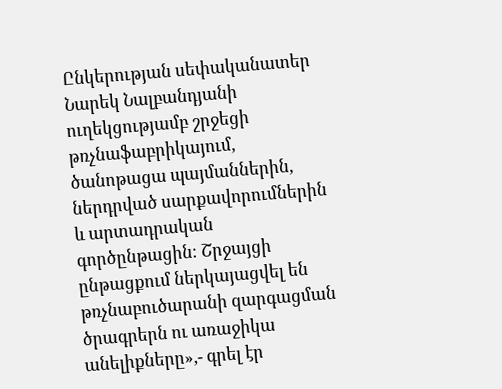Ընկերության սեփականատեր Նարեկ Նալբանդյանի ուղեկցությամբ շրջեցի թռչնաֆաբրիկայում, ծանոթացա պայմաններին, ներդրված սարքավորումներին և արտադրական գործընթացին։ Շրջայցի ընթացքում ներկայացվել են թռչնաբուծարանի զարգացման ծրագրերն ու առաջիկա անելիքները»,- գրել էր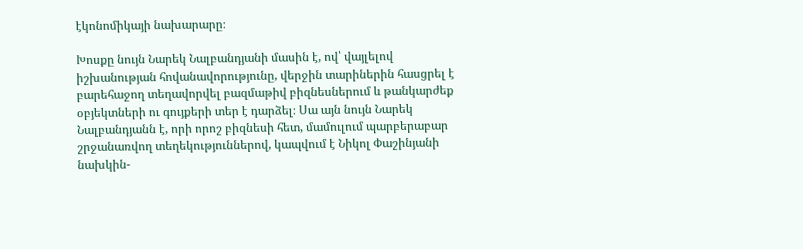էկոնոմիկայի նախարարը։

Խոսքը նույն Նարեկ Նալբանդյանի մասին է, ով՝ վայլելով իշխանության հովանավորությունը, վերջին տարիներին հասցրել է բարեհաջող տեղավորվել բազմաթիվ բիզնեսներում և թանկարժեք օբյեկտների ու գույքերի տեր է դարձել։ Սա այն նույն Նարեկ Նալբանդյանն է, որի որոշ բիզնեսի հետ, մամուլում պարբերաբար շրջանառվող տեղեկություններով, կապվում է Նիկոլ Փաշինյանի նախկին-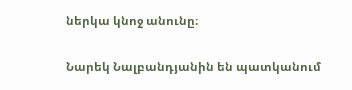ներկա կնոջ անունը։

Նարեկ Նալբանդյանին են պատկանում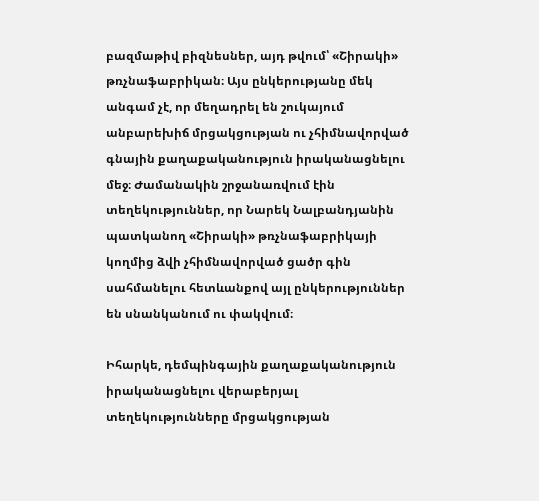բազմաթիվ բիզնեսներ, այդ թվում՝ «Շիրակի» թռչնաֆաբրիկան։ Այս ընկերությանը մեկ անգամ չէ, որ մեղադրել են շուկայում անբարեխիճ մրցակցության ու չհիմնավորված գնային քաղաքականություն իրականացնելու մեջ։ Ժամանակին շրջանառվում էին տեղեկություններ, որ Նարեկ Նալբանդյանին պատկանող «Շիրակի» թռչնաֆաբրիկայի կողմից ձվի չհիմնավորված ցածր գին սահմանելու հետևանքով այլ ընկերություններ են սնանկանում ու փակվում։

Իհարկե, դեմպինգային քաղաքականություն իրականացնելու վերաբերյալ տեղեկությունները մրցակցության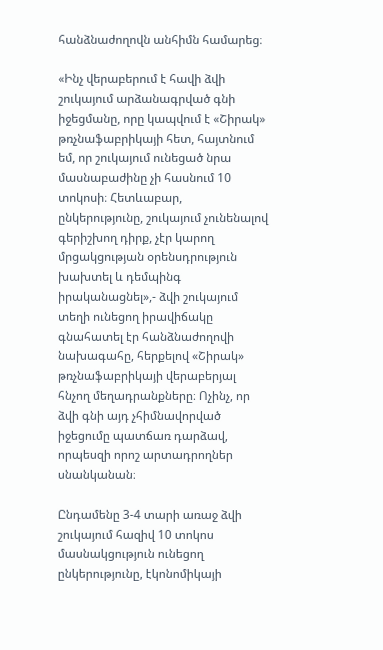հանձնաժողովն անհիմն համարեց։

«Ինչ վերաբերում է հավի ձվի շուկայում արձանագրված գնի իջեցմանը, որը կապվում է «Շիրակ» թռչնաֆաբրիկայի հետ, հայտնում եմ, որ շուկայում ունեցած նրա մասնաբաժինը չի հասնում 10 տոկոսի։ Հետևաբար, ընկերությունը, շուկայում չունենալով գերիշխող դիրք, չէր կարող մրցակցության օրենսդրություն խախտել և դեմպինգ իրականացնել»,- ձվի շուկայում տեղի ունեցող իրավիճակը գնահատել էր հանձնաժողովի նախագահը, հերքելով «Շիրակ» թռչնաֆաբրիկայի վերաբերյալ հնչող մեղադրանքները։ Ոչինչ, որ ձվի գնի այդ չհիմնավորված իջեցումը պատճառ դարձավ, որպեսզի որոշ արտադրողներ սնանկանան։

Ընդամենը 3-4 տարի առաջ ձվի շուկայում հազիվ 10 տոկոս մասնակցություն ունեցող ընկերությունը, էկոնոմիկայի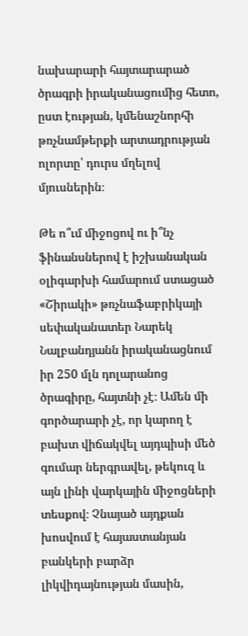նախարարի հայտարարած ծրագրի իրականացումից հետո, ըստ էության, կմենաշնորհի թռչնամթերքի արտադրության ոլորտը՝ դուրս մղելով մյուսներին։

Թե ո՞ւմ միջոցով ու ի՞նչ ֆինանսներով է իշխանական օլիգարխի համարում ստացած «Շիրակի» թռչնաֆաբրիկայի սեփականատեր Նարեկ Նալբանդյանն իրականացնում իր 250 մլն դոլարանոց ծրագիրը, հայտնի չէ։ Ամեն մի գործարարի չէ, որ կարող է բախտ վիճակվել այդպիսի մեծ գումար ներգրավել, թեկուզ և այն լինի վարկային միջոցների տեսքով։ Չնայած այդքան խոսվում է հայաստանյան բանկերի բարձր լիկվիդայնության մասին,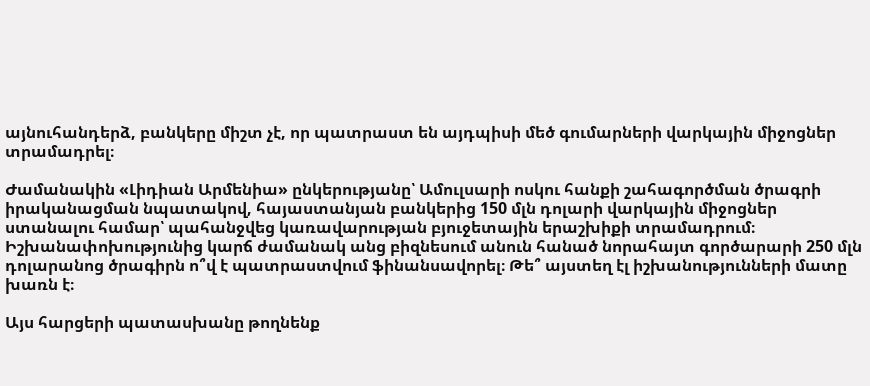այնուհանդերձ, բանկերը միշտ չէ, որ պատրաստ են այդպիսի մեծ գումարների վարկային միջոցներ տրամադրել։

Ժամանակին «Լիդիան Արմենիա» ընկերությանը՝ Ամուլսարի ոսկու հանքի շահագործման ծրագրի իրականացման նպատակով, հայաստանյան բանկերից 150 մլն դոլարի վարկային միջոցներ ստանալու համար՝ պահանջվեց կառավարության բյուջետային երաշխիքի տրամադրում։ Իշխանափոխությունից կարճ ժամանակ անց բիզնեսում անուն հանած նորահայտ գործարարի 250 մլն դոլարանոց ծրագիրն ո՞վ է պատրաստվում ֆինանսավորել։ Թե՞ այստեղ էլ իշխանությունների մատը խառն է։

Այս հարցերի պատասխանը թողնենք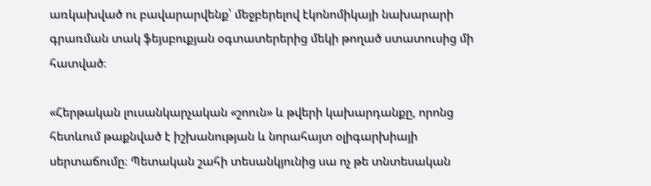առկախված ու բավարարվենք՝ մեջբերելով էկոնոմիկայի նախարարի գրառման տակ ֆեյսբուքյան օգտատերերից մեկի թողած ստատուսից մի հատված։

«Հերթական լուսանկարչական «շոուն» և թվերի կախարդանքը, որոնց հետևում թաքնված է իշխանության և նորահայտ օլիգարխիայի սերտաճումը։ Պետական շահի տեսանկյունից սա ոչ թե տնտեսական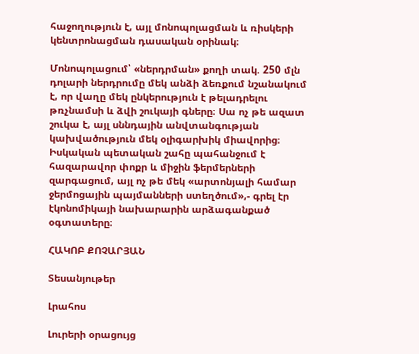հաջողություն է, այլ մոնոպոլացման և ռիսկերի կենտրոնացման դասական օրինակ։

Մոնոպոլացում՝ «ներդրման» քողի տակ. 250 մլն դոլարի ներդրումը մեկ անձի ձեռքում նշանակում է, որ վաղը մեկ ընկերություն է թելադրելու թռչնամսի և ձվի շուկայի գները։ Սա ոչ թե ազատ շուկա է, այլ սննդային անվտանգության կախվածություն մեկ օլիգարխիկ միավորից։ Իսկական պետական շահը պահանջում է հազարավոր փոքր և միջին ֆերմերների զարգացում, այլ ոչ թե մեկ «արտոնյալի համար ջերմոցային պայմանների ստեղծում»,- գրել էր էկոնոմիկայի նախարարին արձագանքած օգտատերը։

ՀԱԿՈԲ ՔՈՉԱՐՅԱՆ

Տեսանյութեր

Լրահոս

Լուրերի օրացույց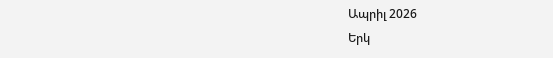Ապրիլ 2026
Երկ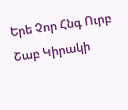Երե Չոր Հնգ Ուրբ Շաբ Կիրակի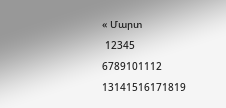« Մարտ
 12345
6789101112
13141516171819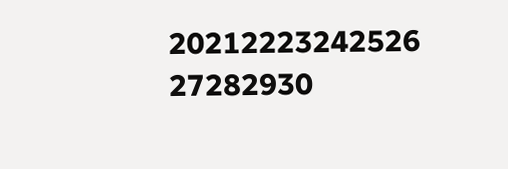20212223242526
27282930